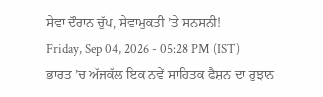ਸੇਵਾ ਦੌਰਾਨ ਚੁੱਪ, ਸੇਵਾਮੁਕਤੀ ’ਤੇ ਸਨਸਨੀ!
Friday, Sep 04, 2026 - 05:28 PM (IST)
ਭਾਰਤ ’ਚ ਅੱਜਕੱਲ ਇਕ ਨਵੇਂ ਸਾਹਿਤਕ ਫੈਸ਼ਨ ਦਾ ਰੁਝਾਨ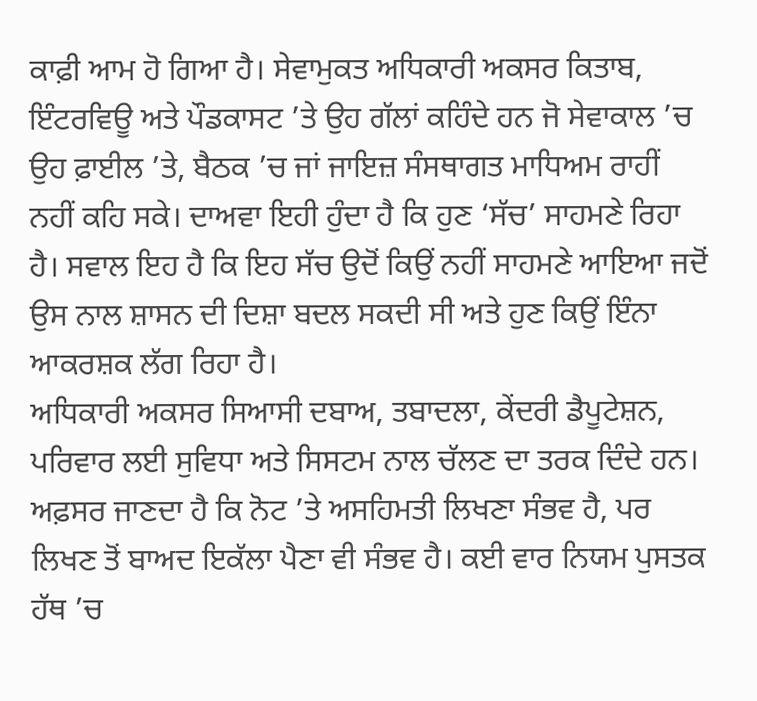ਕਾਫ਼ੀ ਆਮ ਹੋ ਗਿਆ ਹੈ। ਸੇਵਾਮੁਕਤ ਅਧਿਕਾਰੀ ਅਕਸਰ ਕਿਤਾਬ, ਇੰਟਰਵਿਊ ਅਤੇ ਪੌਡਕਾਸਟ ’ਤੇ ਉਹ ਗੱਲਾਂ ਕਹਿੰਦੇ ਹਨ ਜੋ ਸੇਵਾਕਾਲ ’ਚ ਉਹ ਫ਼ਾਈਲ ’ਤੇ, ਬੈਠਕ ’ਚ ਜਾਂ ਜਾਇਜ਼ ਸੰਸਥਾਗਤ ਮਾਧਿਅਮ ਰਾਹੀਂ ਨਹੀਂ ਕਹਿ ਸਕੇ। ਦਾਅਵਾ ਇਹੀ ਹੁੰਦਾ ਹੈ ਕਿ ਹੁਣ ‘ਸੱਚ’ ਸਾਹਮਣੇ ਰਿਹਾ ਹੈ। ਸਵਾਲ ਇਹ ਹੈ ਕਿ ਇਹ ਸੱਚ ਉਦੋਂ ਕਿਉਂ ਨਹੀਂ ਸਾਹਮਣੇ ਆਇਆ ਜਦੋਂ ਉਸ ਨਾਲ ਸ਼ਾਸਨ ਦੀ ਦਿਸ਼ਾ ਬਦਲ ਸਕਦੀ ਸੀ ਅਤੇ ਹੁਣ ਕਿਉਂ ਇੰਨਾ ਆਕਰਸ਼ਕ ਲੱਗ ਰਿਹਾ ਹੈ।
ਅਧਿਕਾਰੀ ਅਕਸਰ ਸਿਆਸੀ ਦਬਾਅ, ਤਬਾਦਲਾ, ਕੇਂਦਰੀ ਡੈਪੂਟੇਸ਼ਨ, ਪਰਿਵਾਰ ਲਈ ਸੁਵਿਧਾ ਅਤੇ ਸਿਸਟਮ ਨਾਲ ਚੱਲਣ ਦਾ ਤਰਕ ਦਿੰਦੇ ਹਨ। ਅਫ਼ਸਰ ਜਾਣਦਾ ਹੈ ਕਿ ਨੋਟ ’ਤੇ ਅਸਹਿਮਤੀ ਲਿਖਣਾ ਸੰਭਵ ਹੈ, ਪਰ ਲਿਖਣ ਤੋਂ ਬਾਅਦ ਇਕੱਲਾ ਪੈਣਾ ਵੀ ਸੰਭਵ ਹੈ। ਕਈ ਵਾਰ ਨਿਯਮ ਪੁਸਤਕ ਹੱਥ ’ਚ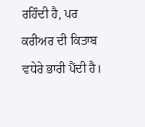ਰਹਿੰਦੀ ਹੈ, ਪਰ ਕਰੀਅਰ ਦੀ ਕਿਤਾਬ ਵਧੇਰੇ ਭਾਰੀ ਪੈਂਦੀ ਹੈ।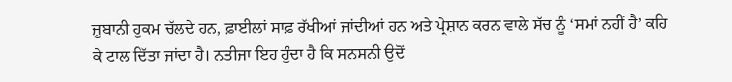ਜ਼ੁਬਾਨੀ ਹੁਕਮ ਚੱਲਦੇ ਹਨ, ਫ਼ਾਈਲਾਂ ਸਾਫ਼ ਰੱਖੀਆਂ ਜਾਂਦੀਆਂ ਹਨ ਅਤੇ ਪ੍ਰੇਸ਼ਾਨ ਕਰਨ ਵਾਲੇ ਸੱਚ ਨੂੰ ‘ਸਮਾਂ ਨਹੀਂ ਹੈ’ ਕਹਿ ਕੇ ਟਾਲ ਦਿੱਤਾ ਜਾਂਦਾ ਹੈ। ਨਤੀਜਾ ਇਹ ਹੁੰਦਾ ਹੈ ਕਿ ਸਨਸਨੀ ਉਦੋਂ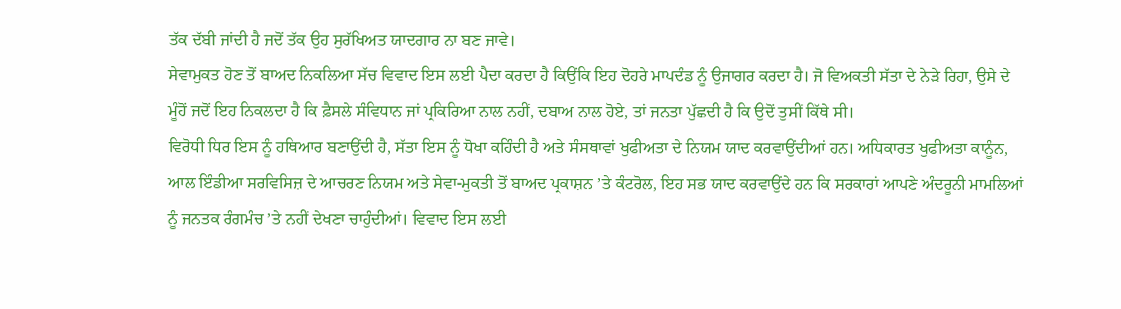ਤੱਕ ਦੱਬੀ ਜਾਂਦੀ ਹੈ ਜਦੋਂ ਤੱਕ ਉਹ ਸੁਰੱਖਿਅਤ ਯਾਦਗਾਰ ਨਾ ਬਣ ਜਾਵੇ।
ਸੇਵਾਮੁਕਤ ਹੋਣ ਤੋਂ ਬਾਅਦ ਨਿਕਲਿਆ ਸੱਚ ਵਿਵਾਦ ਇਸ ਲਈ ਪੈਦਾ ਕਰਦਾ ਹੈ ਕਿਉਂਕਿ ਇਹ ਦੋਹਰੇ ਮਾਪਦੰਡ ਨੂੰ ਉਜਾਗਰ ਕਰਦਾ ਹੈ। ਜੋ ਵਿਅਕਤੀ ਸੱਤਾ ਦੇ ਨੇੜੇ ਰਿਹਾ, ਉਸੇ ਦੇ ਮੂੰਹੋਂ ਜਦੋਂ ਇਹ ਨਿਕਲਦਾ ਹੈ ਕਿ ਫ਼ੈਸਲੇ ਸੰਵਿਧਾਨ ਜਾਂ ਪ੍ਰਕਿਰਿਆ ਨਾਲ ਨਹੀਂ, ਦਬਾਅ ਨਾਲ ਹੋਏ, ਤਾਂ ਜਨਤਾ ਪੁੱਛਦੀ ਹੈ ਕਿ ਉਦੋਂ ਤੁਸੀਂ ਕਿੱਥੇ ਸੀ।
ਵਿਰੋਧੀ ਧਿਰ ਇਸ ਨੂੰ ਹਥਿਆਰ ਬਣਾਉਂਦੀ ਹੈ, ਸੱਤਾ ਇਸ ਨੂੰ ਧੋਖਾ ਕਹਿੰਦੀ ਹੈ ਅਤੇ ਸੰਸਥਾਵਾਂ ਖੁਫੀਅਤਾ ਦੇ ਨਿਯਮ ਯਾਦ ਕਰਵਾਉਂਦੀਆਂ ਹਨ। ਅਧਿਕਾਰਤ ਖੁਫੀਅਤਾ ਕਾਨੂੰਨ, ਆਲ ਇੰਡੀਆ ਸਰਵਿਸਿਜ਼ ਦੇ ਆਚਰਣ ਨਿਯਮ ਅਤੇ ਸੇਵਾ-ਮੁਕਤੀ ਤੋਂ ਬਾਅਦ ਪ੍ਰਕਾਸ਼ਨ ’ਤੇ ਕੰਟਰੋਲ, ਇਹ ਸਭ ਯਾਦ ਕਰਵਾਉਂਦੇ ਹਨ ਕਿ ਸਰਕਾਰਾਂ ਆਪਣੇ ਅੰਦਰੂਨੀ ਮਾਮਲਿਆਂ ਨੂੰ ਜਨਤਕ ਰੰਗਮੰਚ ’ਤੇ ਨਹੀਂ ਦੇਖਣਾ ਚਾਹੁੰਦੀਆਂ। ਵਿਵਾਦ ਇਸ ਲਈ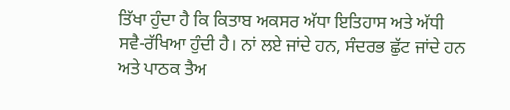ਤਿੱਖਾ ਹੁੰਦਾ ਹੈ ਕਿ ਕਿਤਾਬ ਅਕਸਰ ਅੱਧਾ ਇਤਿਹਾਸ ਅਤੇ ਅੱਧੀ ਸਵੈ-ਰੱਖਿਆ ਹੁੰਦੀ ਹੈ। ਨਾਂ ਲਏ ਜਾਂਦੇ ਹਨ, ਸੰਦਰਭ ਛੁੱਟ ਜਾਂਦੇ ਹਨ ਅਤੇ ਪਾਠਕ ਤੈਅ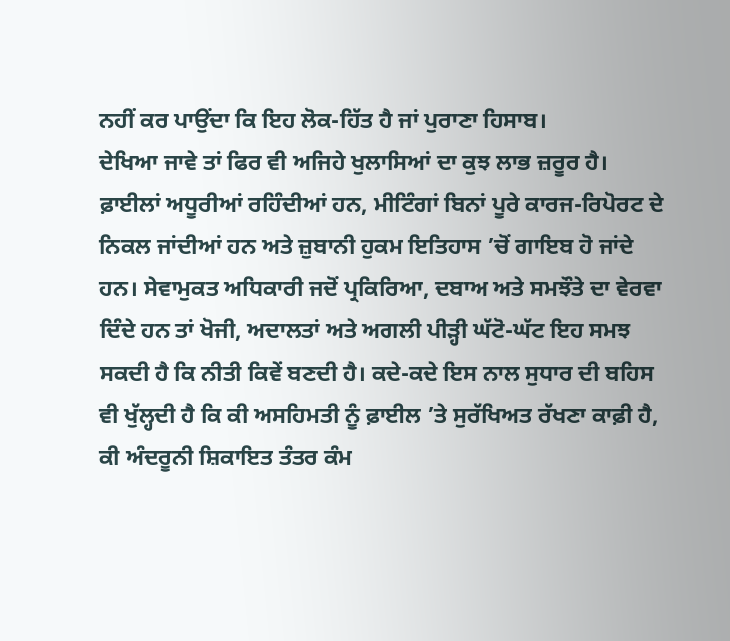ਨਹੀਂ ਕਰ ਪਾਉਂਦਾ ਕਿ ਇਹ ਲੋਕ-ਹਿੱਤ ਹੈ ਜਾਂ ਪੁਰਾਣਾ ਹਿਸਾਬ।
ਦੇਖਿਆ ਜਾਵੇ ਤਾਂ ਫਿਰ ਵੀ ਅਜਿਹੇ ਖੁਲਾਸਿਆਂ ਦਾ ਕੁਝ ਲਾਭ ਜ਼ਰੂਰ ਹੈ। ਫ਼ਾਈਲਾਂ ਅਧੂਰੀਆਂ ਰਹਿੰਦੀਆਂ ਹਨ, ਮੀਟਿੰਗਾਂ ਬਿਨਾਂ ਪੂਰੇ ਕਾਰਜ-ਰਿਪੋਰਟ ਦੇ ਨਿਕਲ ਜਾਂਦੀਆਂ ਹਨ ਅਤੇ ਜ਼ੁਬਾਨੀ ਹੁਕਮ ਇਤਿਹਾਸ ’ਚੋਂ ਗਾਇਬ ਹੋ ਜਾਂਦੇ ਹਨ। ਸੇਵਾਮੁਕਤ ਅਧਿਕਾਰੀ ਜਦੋਂ ਪ੍ਰਕਿਰਿਆ, ਦਬਾਅ ਅਤੇ ਸਮਝੌਤੇ ਦਾ ਵੇਰਵਾ ਦਿੰਦੇ ਹਨ ਤਾਂ ਖੋਜੀ, ਅਦਾਲਤਾਂ ਅਤੇ ਅਗਲੀ ਪੀੜ੍ਹੀ ਘੱਟੋ-ਘੱਟ ਇਹ ਸਮਝ ਸਕਦੀ ਹੈ ਕਿ ਨੀਤੀ ਕਿਵੇਂ ਬਣਦੀ ਹੈ। ਕਦੇ-ਕਦੇ ਇਸ ਨਾਲ ਸੁਧਾਰ ਦੀ ਬਹਿਸ ਵੀ ਖੁੱਲ੍ਹਦੀ ਹੈ ਕਿ ਕੀ ਅਸਹਿਮਤੀ ਨੂੰ ਫ਼ਾਈਲ ’ਤੇ ਸੁਰੱਖਿਅਤ ਰੱਖਣਾ ਕਾਫ਼ੀ ਹੈ, ਕੀ ਅੰਦਰੂਨੀ ਸ਼ਿਕਾਇਤ ਤੰਤਰ ਕੰਮ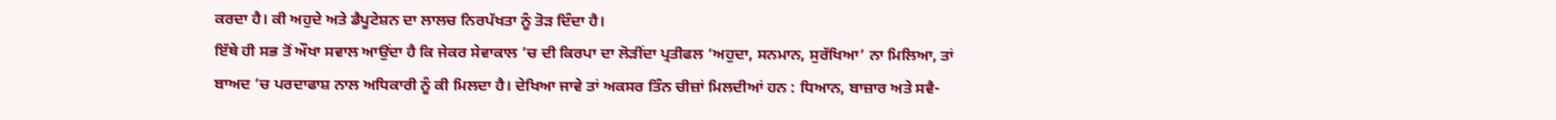ਕਰਦਾ ਹੈ। ਕੀ ਅਹੁਦੇ ਅਤੇ ਡੈਪੂਟੇਸ਼ਨ ਦਾ ਲਾਲਚ ਨਿਰਪੱਖਤਾ ਨੂੰ ਤੋੜ ਦਿੰਦਾ ਹੈ।
ਇੱਥੇ ਹੀ ਸਭ ਤੋਂ ਔਖਾ ਸਵਾਲ ਆਉਂਦਾ ਹੈ ਕਿ ਜੇਕਰ ਸੇਵਾਕਾਲ ’ਚ ਦੀ ਕਿਰਪਾ ਦਾ ਲੋੜੀਂਦਾ ਪ੍ਰਤੀਫਲ ‘ਅਹੁਦਾ, ਸਨਮਾਨ, ਸੁਰੱਖਿਆ’ ਨਾ ਮਿਲਿਆ, ਤਾਂ ਬਾਅਦ ’ਚ ਪਰਦਾਫਾਸ਼ ਨਾਲ ਅਧਿਕਾਰੀ ਨੂੰ ਕੀ ਮਿਲਦਾ ਹੈ। ਦੇਖਿਆ ਜਾਵੇ ਤਾਂ ਅਕਸਰ ਤਿੰਨ ਚੀਜ਼ਾਂ ਮਿਲਦੀਆਂ ਹਨ : ਧਿਆਨ, ਬਾਜ਼ਾਰ ਅਤੇ ਸਵੈ-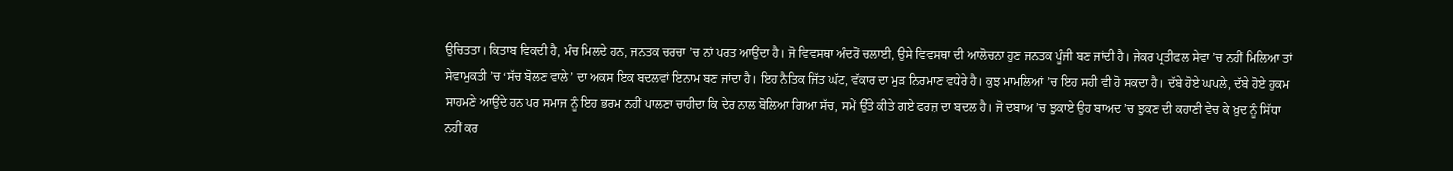ਉਚਿਤਤਾ। ਕਿਤਾਬ ਵਿਕਦੀ ਹੈ, ਮੰਚ ਮਿਲਦੇ ਹਨ, ਜਨਤਕ ਚਰਚਾ ’ਚ ਨਾਂ ਪਰਤ ਆਉਂਦਾ ਹੈ। ਜੋ ਵਿਵਸਥਾ ਅੰਦਰੋਂ ਚਲਾਈ, ਉਸੇ ਵਿਵਸਥਾ ਦੀ ਆਲੋਚਨਾ ਹੁਣ ਜਨਤਕ ਪੂੰਜੀ ਬਣ ਜਾਂਦੀ ਹੈ। ਜੇਕਰ ਪ੍ਰਤੀਫਲ ਸੇਵਾ ’ਚ ਨਹੀਂ ਮਿਲਿਆ ਤਾਂ ਸੇਵਾਮੁਕਤੀ ’ਚ ‘ਸੱਚ ਬੋਲਣ ਵਾਲੇ’ ਦਾ ਅਕਸ ਇਕ ਬਦਲਵਾਂ ਇਨਾਮ ਬਣ ਜਾਂਦਾ ਹੈ। ਇਹ ਨੈਤਿਕ ਜਿੱਤ ਘੱਟ, ਵੱਕਾਰ ਦਾ ਮੁੜ ਨਿਰਮਾਣ ਵਧੇਰੇ ਹੈ। ਕੁਝ ਮਾਮਲਿਆਂ ’ਚ ਇਹ ਸਹੀ ਵੀ ਹੋ ਸਕਦਾ ਹੈ। ਦੱਬੇ ਹੋਏ ਘਪਲੇ, ਦੱਬੇ ਹੋਏ ਹੁਕਮ ਸਾਹਮਣੇ ਆਉਂਦੇ ਹਨ ਪਰ ਸਮਾਜ ਨੂੰ ਇਹ ਭਰਮ ਨਹੀਂ ਪਾਲਣਾ ਚਾਹੀਦਾ ਕਿ ਦੇਰ ਨਾਲ ਬੋਲਿਆ ਗਿਆ ਸੱਚ, ਸਮੇਂ ਉੱਤੇ ਕੀਤੇ ਗਏ ਫਰਜ਼ ਦਾ ਬਦਲ ਹੈ। ਜੋ ਦਬਾਅ ’ਚ ਝੁਕਾਏ ਉਹ ਬਾਅਦ ’ਚ ਝੁਕਣ ਦੀ ਕਹਾਣੀ ਵੇਚ ਕੇ ਖ਼ੁਦ ਨੂੰ ਸਿੱਧਾ ਨਹੀਂ ਕਰ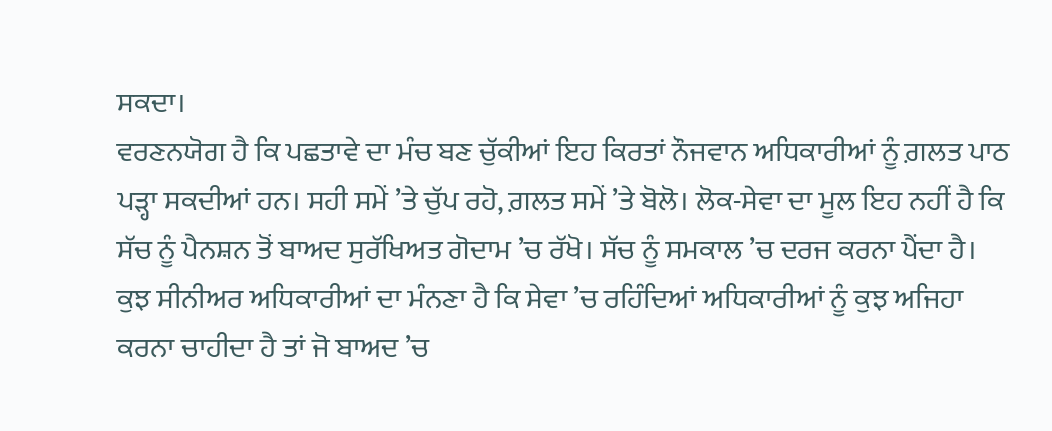ਸਕਦਾ।
ਵਰਣਨਯੋਗ ਹੈ ਕਿ ਪਛਤਾਵੇ ਦਾ ਮੰਚ ਬਣ ਚੁੱਕੀਆਂ ਇਹ ਕਿਰਤਾਂ ਨੌਜਵਾਨ ਅਧਿਕਾਰੀਆਂ ਨੂੰ ਗ਼ਲਤ ਪਾਠ ਪੜ੍ਹਾ ਸਕਦੀਆਂ ਹਨ। ਸਹੀ ਸਮੇਂ ’ਤੇ ਚੁੱਪ ਰਹੋ, ਗ਼ਲਤ ਸਮੇਂ ’ਤੇ ਬੋਲੋ। ਲੋਕ-ਸੇਵਾ ਦਾ ਮੂਲ ਇਹ ਨਹੀਂ ਹੈ ਕਿ ਸੱਚ ਨੂੰ ਪੈਨਸ਼ਨ ਤੋਂ ਬਾਅਦ ਸੁਰੱਖਿਅਤ ਗੋਦਾਮ ’ਚ ਰੱਖੋ। ਸੱਚ ਨੂੰ ਸਮਕਾਲ ’ਚ ਦਰਜ ਕਰਨਾ ਪੈਂਦਾ ਹੈ।
ਕੁਝ ਸੀਨੀਅਰ ਅਧਿਕਾਰੀਆਂ ਦਾ ਮੰਨਣਾ ਹੈ ਕਿ ਸੇਵਾ ’ਚ ਰਹਿੰਦਿਆਂ ਅਧਿਕਾਰੀਆਂ ਨੂੰ ਕੁਝ ਅਜਿਹਾ ਕਰਨਾ ਚਾਹੀਦਾ ਹੈ ਤਾਂ ਜੋ ਬਾਅਦ ’ਚ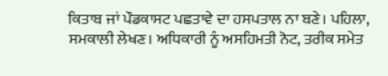ਕਿਤਾਬ ਜਾਂ ਪੌਡਕਾਸਟ ਪਛਤਾਵੇ ਦਾ ਹਸਪਤਾਲ ਨਾ ਬਣੇ। ਪਹਿਲਾ, ਸਮਕਾਲੀ ਲੇਖਣ। ਅਧਿਕਾਰੀ ਨੂੰ ਅਸਹਿਮਤੀ ਨੋਟ, ਤਰੀਕ ਸਮੇਤ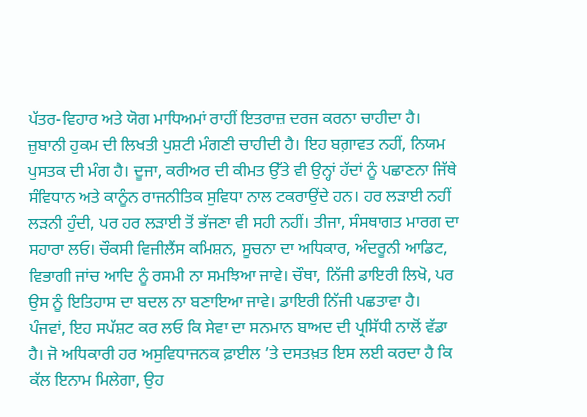ਪੱਤਰ-ਵਿਹਾਰ ਅਤੇ ਯੋਗ ਮਾਧਿਅਮਾਂ ਰਾਹੀਂ ਇਤਰਾਜ਼ ਦਰਜ ਕਰਨਾ ਚਾਹੀਦਾ ਹੈ। ਜ਼ੁਬਾਨੀ ਹੁਕਮ ਦੀ ਲਿਖਤੀ ਪੁਸ਼ਟੀ ਮੰਗਣੀ ਚਾਹੀਦੀ ਹੈ। ਇਹ ਬਗ਼ਾਵਤ ਨਹੀਂ, ਨਿਯਮ ਪੁਸਤਕ ਦੀ ਮੰਗ ਹੈ। ਦੂਜਾ, ਕਰੀਅਰ ਦੀ ਕੀਮਤ ਉੱਤੇ ਵੀ ਉਨ੍ਹਾਂ ਹੱਦਾਂ ਨੂੰ ਪਛਾਣਨਾ ਜਿੱਥੇ ਸੰਵਿਧਾਨ ਅਤੇ ਕਾਨੂੰਨ ਰਾਜਨੀਤਿਕ ਸੁਵਿਧਾ ਨਾਲ ਟਕਰਾਉਂਦੇ ਹਨ। ਹਰ ਲੜਾਈ ਨਹੀਂ ਲੜਨੀ ਹੁੰਦੀ, ਪਰ ਹਰ ਲੜਾਈ ਤੋਂ ਭੱਜਣਾ ਵੀ ਸਹੀ ਨਹੀਂ। ਤੀਜਾ, ਸੰਸਥਾਗਤ ਮਾਰਗ ਦਾ ਸਹਾਰਾ ਲਓ। ਚੌਕਸੀ ਵਿਜੀਲੈਂਸ ਕਮਿਸ਼ਨ, ਸੂਚਨਾ ਦਾ ਅਧਿਕਾਰ, ਅੰਦਰੂਨੀ ਆਡਿਟ, ਵਿਭਾਗੀ ਜਾਂਚ ਆਦਿ ਨੂੰ ਰਸਮੀ ਨਾ ਸਮਝਿਆ ਜਾਵੇ। ਚੌਥਾ, ਨਿੱਜੀ ਡਾਇਰੀ ਲਿਖੋ, ਪਰ ਉਸ ਨੂੰ ਇਤਿਹਾਸ ਦਾ ਬਦਲ ਨਾ ਬਣਾਇਆ ਜਾਵੇ। ਡਾਇਰੀ ਨਿੱਜੀ ਪਛਤਾਵਾ ਹੈ।
ਪੰਜਵਾਂ, ਇਹ ਸਪੱਸ਼ਟ ਕਰ ਲਓ ਕਿ ਸੇਵਾ ਦਾ ਸਨਮਾਨ ਬਾਅਦ ਦੀ ਪ੍ਰਸਿੱਧੀ ਨਾਲੋਂ ਵੱਡਾ ਹੈ। ਜੋ ਅਧਿਕਾਰੀ ਹਰ ਅਸੁਵਿਧਾਜਨਕ ਫ਼ਾਈਲ ’ਤੇ ਦਸਤਖ਼ਤ ਇਸ ਲਈ ਕਰਦਾ ਹੈ ਕਿ ਕੱਲ ਇਨਾਮ ਮਿਲੇਗਾ, ਉਹ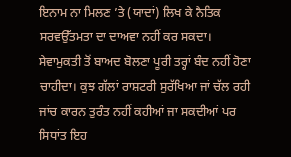ਇਨਾਮ ਨਾ ਮਿਲਣ ’ਤੇ (ਯਾਦਾਂ) ਲਿਖ ਕੇ ਨੈਤਿਕ ਸਰਵਉੱਤਮਤਾ ਦਾ ਦਾਅਵਾ ਨਹੀਂ ਕਰ ਸਕਦਾ।
ਸੇਵਾਮੁਕਤੀ ਤੋਂ ਬਾਅਦ ਬੋਲਣਾ ਪੂਰੀ ਤਰ੍ਹਾਂ ਬੰਦ ਨਹੀਂ ਹੋਣਾ ਚਾਹੀਦਾ। ਕੁਝ ਗੱਲਾਂ ਰਾਸ਼ਟਰੀ ਸੁਰੱਖਿਆ ਜਾਂ ਚੱਲ ਰਹੀ ਜਾਂਚ ਕਾਰਨ ਤੁਰੰਤ ਨਹੀਂ ਕਹੀਆਂ ਜਾ ਸਕਦੀਆਂ ਪਰ ਸਿਧਾਂਤ ਇਹ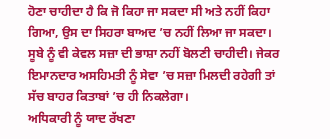ਹੋਣਾ ਚਾਹੀਦਾ ਹੈ ਕਿ ਜੋ ਕਿਹਾ ਜਾ ਸਕਦਾ ਸੀ ਅਤੇ ਨਹੀਂ ਕਿਹਾ ਗਿਆ, ਉਸ ਦਾ ਸਿਹਰਾ ਬਾਅਦ ’ਚ ਨਹੀਂ ਲਿਆ ਜਾ ਸਕਦਾ। ਸੂਬੇ ਨੂੰ ਵੀ ਕੇਵਲ ਸਜ਼ਾ ਦੀ ਭਾਸ਼ਾ ਨਹੀਂ ਬੋਲਣੀ ਚਾਹੀਦੀ। ਜੇਕਰ ਇਮਾਨਦਾਰ ਅਸਹਿਮਤੀ ਨੂੰ ਸੇਵਾ ’ਚ ਸਜ਼ਾ ਮਿਲਦੀ ਰਹੇਗੀ ਤਾਂ ਸੱਚ ਬਾਹਰ ਕਿਤਾਬਾਂ ’ਚ ਹੀ ਨਿਕਲੇਗਾ।
ਅਧਿਕਾਰੀ ਨੂੰ ਯਾਦ ਰੱਖਣਾ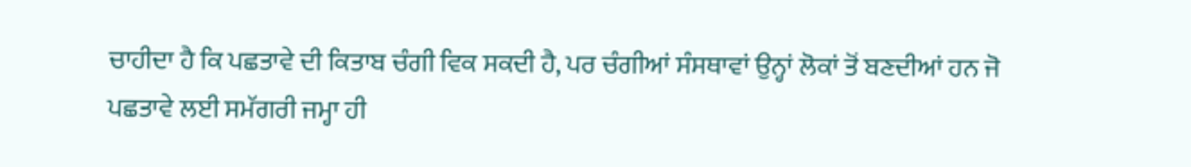ਚਾਹੀਦਾ ਹੈ ਕਿ ਪਛਤਾਵੇ ਦੀ ਕਿਤਾਬ ਚੰਗੀ ਵਿਕ ਸਕਦੀ ਹੈ, ਪਰ ਚੰਗੀਆਂ ਸੰਸਥਾਵਾਂ ਉਨ੍ਹਾਂ ਲੋਕਾਂ ਤੋਂ ਬਣਦੀਆਂ ਹਨ ਜੋ ਪਛਤਾਵੇ ਲਈ ਸਮੱਗਰੀ ਜਮ੍ਹਾ ਹੀ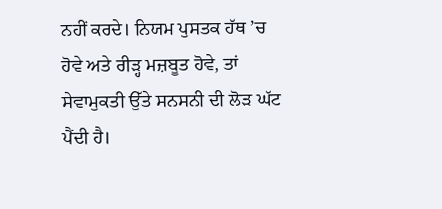ਨਹੀਂ ਕਰਦੇ। ਨਿਯਮ ਪੁਸਤਕ ਹੱਥ ’ਚ ਹੋਵੇ ਅਤੇ ਰੀੜ੍ਹ ਮਜ਼ਬੂਤ ਹੋਵੇ, ਤਾਂ ਸੇਵਾਮੁਕਤੀ ਉੱਤੇ ਸਨਸਨੀ ਦੀ ਲੋੜ ਘੱਟ ਪੈਂਦੀ ਹੈ।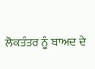ਲੋਕਤੰਤਰ ਨੂੰ ਬਾਅਦ ਦੇ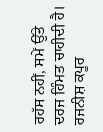ਰਹੱਸ ਨਹੀਂ, ਸਮੇਂ ਉੱਤੇ ਦਰਜ ਹਿੰਮਤ ਚਾਹੀਦੀ ਹੈ।
ਰਜਨੀਸ਼ ਕਪੂਰ